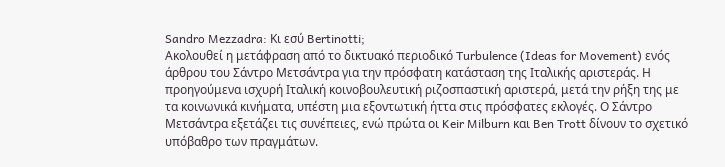Sandro Mezzadra: Κι εσύ Bertinotti;
Ακολουθεί η μετάφραση από το δικτυακό περιοδικό Turbulence (Ideas for Movement) ενός άρθρου του Σάντρο Μετσάντρα για την πρόσφατη κατάσταση της Ιταλικής αριστεράς. Η προηγούμενα ισχυρή Ιταλική κοινοβουλευτική ριζοσπαστική αριστερά, μετά την ρήξη της με τα κοινωνικά κινήματα, υπέστη μια εξοντωτική ήττα στις πρόσφατες εκλογές. Ο Σάντρο Μετσάντρα εξετάζει τις συνέπειες, ενώ πρώτα οι Keir Milburn και Ben Trott δίνουν το σχετικό υπόβαθρο των πραγμάτων.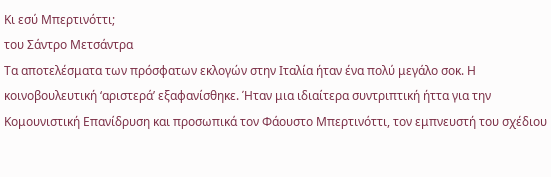Κι εσύ Μπερτινόττι;
του Σάντρο Μετσάντρα
Τα αποτελέσματα των πρόσφατων εκλογών στην Ιταλία ήταν ένα πολύ μεγάλο σοκ. Η κοινοβουλευτική ‘αριστερά’ εξαφανίσθηκε. Ήταν μια ιδιαίτερα συντριπτική ήττα για την Κομουνιστική Επανίδρυση και προσωπικά τον Φάουστο Μπερτινόττι, τον εμπνευστή του σχέδιου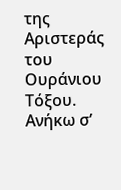της Αριστεράς του Ουράνιου Τόξου.
Ανήκω σ’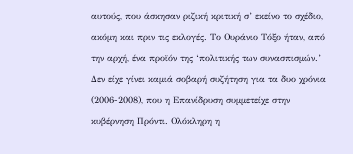αυτούς, που άσκησαν ριζική κριτική σ’ εκείνο το σχέδιο, ακόμη και πριν τις εκλογές. Το Ουράνιο Τόξο ήταν, από την αρχή, ένα προϊόν της ‘πολιτικής των συνασπισμών.’ Δεν είχε γίνει καμιά σοβαρή συζήτηση για τα δυο χρόνια (2006-2008), που η Επανίδρυση συμμετείχε στην κυβέρνηση Πρόντι. Ολόκληρη η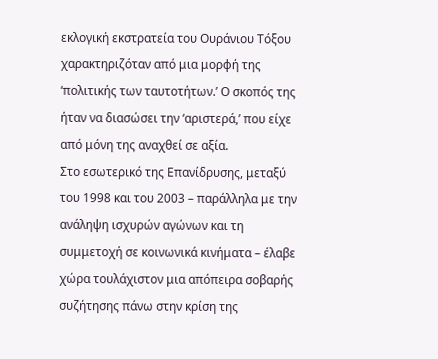εκλογική εκστρατεία του Ουράνιου Τόξου χαρακτηριζόταν από μια μορφή της ‘πολιτικής των ταυτοτήτων.’ Ο σκοπός της ήταν να διασώσει την ‘αριστερά,’ που είχε από μόνη της αναχθεί σε αξία.
Στο εσωτερικό της Επανίδρυσης, μεταξύ του 1998 και του 2003 – παράλληλα με την ανάληψη ισχυρών αγώνων και τη συμμετοχή σε κοινωνικά κινήματα – έλαβε χώρα τουλάχιστον μια απόπειρα σοβαρής συζήτησης πάνω στην κρίση της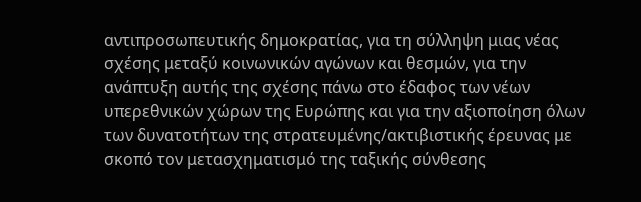αντιπροσωπευτικής δημοκρατίας, για τη σύλληψη μιας νέας σχέσης μεταξύ κοινωνικών αγώνων και θεσμών, για την ανάπτυξη αυτής της σχέσης πάνω στο έδαφος των νέων υπερεθνικών χώρων της Ευρώπης και για την αξιοποίηση όλων των δυνατοτήτων της στρατευμένης/ακτιβιστικής έρευνας με σκοπό τον μετασχηματισμό της ταξικής σύνθεσης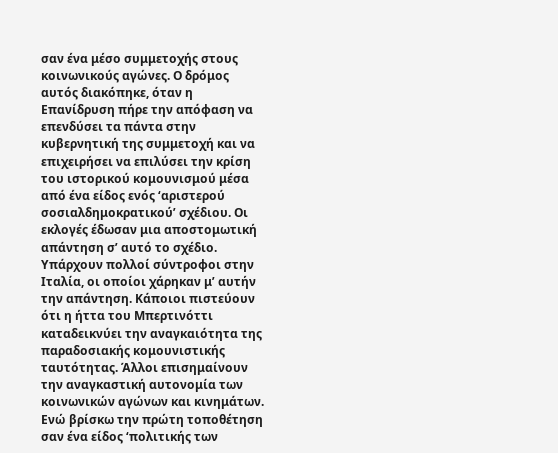σαν ένα μέσο συμμετοχής στους κοινωνικούς αγώνες. Ο δρόμος αυτός διακόπηκε, όταν η Επανίδρυση πήρε την απόφαση να επενδύσει τα πάντα στην κυβερνητική της συμμετοχή και να επιχειρήσει να επιλύσει την κρίση του ιστορικού κομουνισμού μέσα από ένα είδος ενός ‘αριστερού σοσιαλδημοκρατικού’ σχέδιου. Οι εκλογές έδωσαν μια αποστομωτική απάντηση σ’ αυτό το σχέδιο.
Υπάρχουν πολλοί σύντροφοι στην Ιταλία, οι οποίοι χάρηκαν μ’ αυτήν την απάντηση. Κάποιοι πιστεύουν ότι η ήττα του Μπερτινόττι καταδεικνύει την αναγκαιότητα της παραδοσιακής κομουνιστικής ταυτότητας. Άλλοι επισημαίνουν την αναγκαστική αυτονομία των κοινωνικών αγώνων και κινημάτων. Ενώ βρίσκω την πρώτη τοποθέτηση σαν ένα είδος ‘πολιτικής των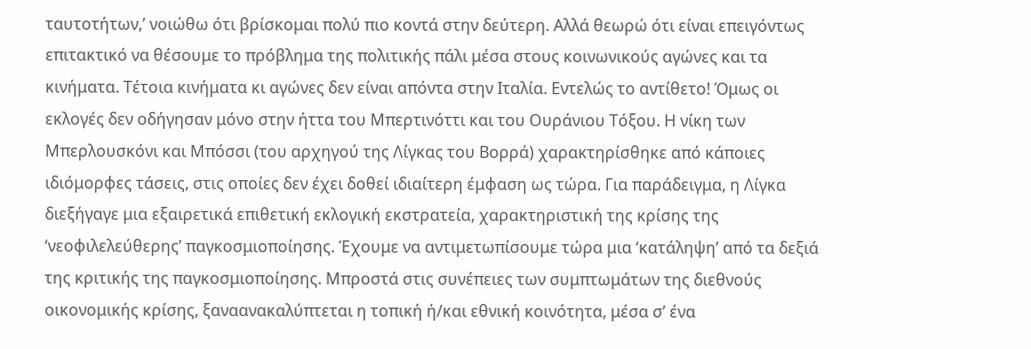ταυτοτήτων,’ νοιώθω ότι βρίσκομαι πολύ πιο κοντά στην δεύτερη. Αλλά θεωρώ ότι είναι επειγόντως επιτακτικό να θέσουμε το πρόβλημα της πολιτικής πάλι μέσα στους κοινωνικούς αγώνες και τα κινήματα. Τέτοια κινήματα κι αγώνες δεν είναι απόντα στην Ιταλία. Εντελώς το αντίθετο! Όμως οι εκλογές δεν οδήγησαν μόνο στην ήττα του Μπερτινόττι και του Ουράνιου Τόξου. Η νίκη των Μπερλουσκόνι και Μπόσσι (του αρχηγού της Λίγκας του Βορρά) χαρακτηρίσθηκε από κάποιες ιδιόμορφες τάσεις, στις οποίες δεν έχει δοθεί ιδιαίτερη έμφαση ως τώρα. Για παράδειγμα, η Λίγκα διεξήγαγε μια εξαιρετικά επιθετική εκλογική εκστρατεία, χαρακτηριστική της κρίσης της ‘νεοφιλελεύθερης’ παγκοσμιοποίησης. Έχουμε να αντιμετωπίσουμε τώρα μια ‘κατάληψη’ από τα δεξιά της κριτικής της παγκοσμιοποίησης. Μπροστά στις συνέπειες των συμπτωμάτων της διεθνούς οικονομικής κρίσης, ξαναανακαλύπτεται η τοπική ή/και εθνική κοινότητα, μέσα σ’ ένα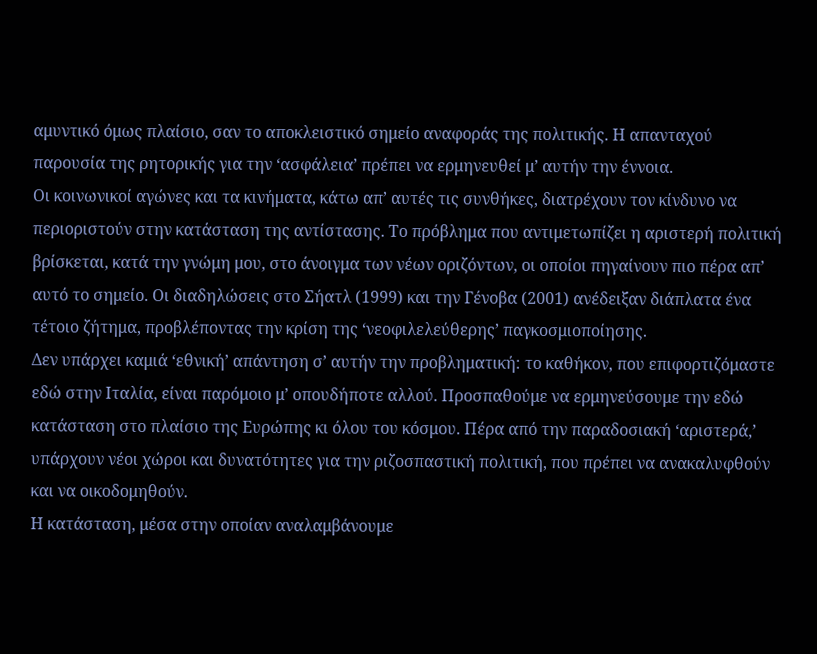αμυντικό όμως πλαίσιο, σαν το αποκλειστικό σημείο αναφοράς της πολιτικής. Η απανταχού παρουσία της ρητορικής για την ‘ασφάλεια’ πρέπει να ερμηνευθεί μ’ αυτήν την έννοια.
Οι κοινωνικοί αγώνες και τα κινήματα, κάτω απ’ αυτές τις συνθήκες, διατρέχουν τον κίνδυνο να περιοριστούν στην κατάσταση της αντίστασης. Το πρόβλημα που αντιμετωπίζει η αριστερή πολιτική βρίσκεται, κατά την γνώμη μου, στο άνοιγμα των νέων οριζόντων, οι οποίοι πηγαίνουν πιο πέρα απ’ αυτό το σημείο. Οι διαδηλώσεις στο Σήατλ (1999) και την Γένοβα (2001) ανέδειξαν διάπλατα ένα τέτοιο ζήτημα, προβλέποντας την κρίση της ‘νεοφιλελεύθερης’ παγκοσμιοποίησης.
Δεν υπάρχει καμιά ‘εθνική’ απάντηση σ’ αυτήν την προβληματική: το καθήκον, που επιφορτιζόμαστε εδώ στην Ιταλία, είναι παρόμοιο μ’ οπουδήποτε αλλού. Προσπαθούμε να ερμηνεύσουμε την εδώ κατάσταση στο πλαίσιο της Ευρώπης κι όλου του κόσμου. Πέρα από την παραδοσιακή ‘αριστερά,’ υπάρχουν νέοι χώροι και δυνατότητες για την ριζοσπαστική πολιτική, που πρέπει να ανακαλυφθούν και να οικοδομηθούν.
Η κατάσταση, μέσα στην οποίαν αναλαμβάνουμε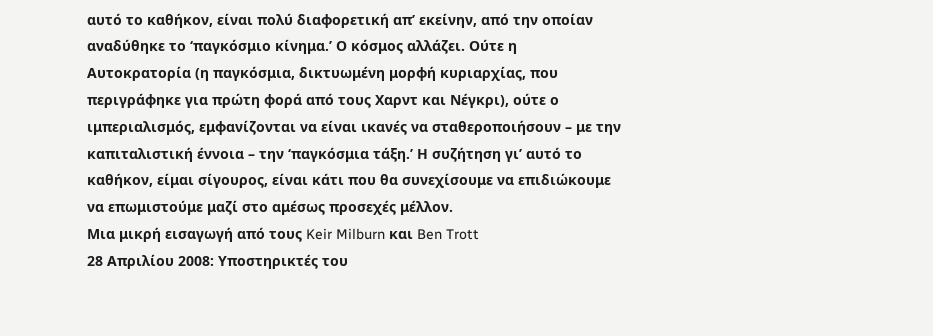αυτό το καθήκον, είναι πολύ διαφορετική απ’ εκείνην, από την οποίαν αναδύθηκε το ‘παγκόσμιο κίνημα.’ Ο κόσμος αλλάζει. Ούτε η Αυτοκρατορία (η παγκόσμια, δικτυωμένη μορφή κυριαρχίας, που περιγράφηκε για πρώτη φορά από τους Χαρντ και Νέγκρι), ούτε ο ιμπεριαλισμός, εμφανίζονται να είναι ικανές να σταθεροποιήσουν – με την καπιταλιστική έννοια – την ‘παγκόσμια τάξη.’ Η συζήτηση γι’ αυτό το καθήκον, είμαι σίγουρος, είναι κάτι που θα συνεχίσουμε να επιδιώκουμε να επωμιστούμε μαζί στο αμέσως προσεχές μέλλον.
Μια μικρή εισαγωγή από τους Keir Milburn και Ben Trott
28 Απριλίου 2008: Υποστηρικτές του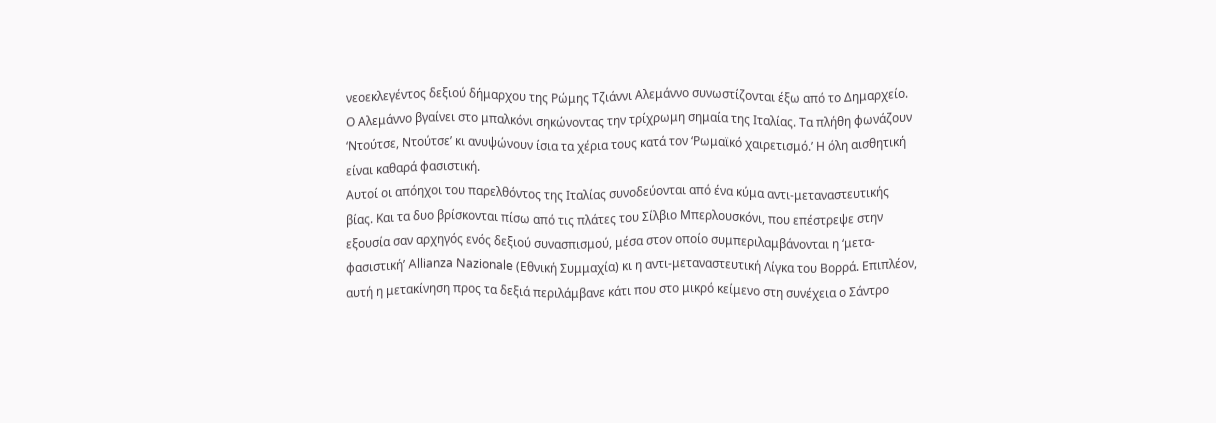νεοεκλεγέντος δεξιού δήμαρχου της Ρώμης Τζιάννι Αλεμάννο συνωστίζονται έξω από το Δημαρχείο. Ο Αλεμάννο βγαίνει στο μπαλκόνι σηκώνοντας την τρίχρωμη σημαία της Ιταλίας. Τα πλήθη φωνάζουν ‘Ντούτσε, Ντούτσε’ κι ανυψώνουν ίσια τα χέρια τους κατά τον ‘Ρωμαϊκό χαιρετισμό.’ Η όλη αισθητική είναι καθαρά φασιστική.
Αυτοί οι απόηχοι του παρελθόντος της Ιταλίας συνοδεύονται από ένα κύμα αντι-μεταναστευτικής βίας. Και τα δυο βρίσκονται πίσω από τις πλάτες του Σίλβιο Μπερλουσκόνι, που επέστρεψε στην εξουσία σαν αρχηγός ενός δεξιού συνασπισμού, μέσα στον οποίο συμπεριλαμβάνονται η ‘μετα-φασιστική’ Allianza Nazionale (Εθνική Συμμαχία) κι η αντι-μεταναστευτική Λίγκα του Βορρά. Επιπλέον, αυτή η μετακίνηση προς τα δεξιά περιλάμβανε κάτι που στο μικρό κείμενο στη συνέχεια ο Σάντρο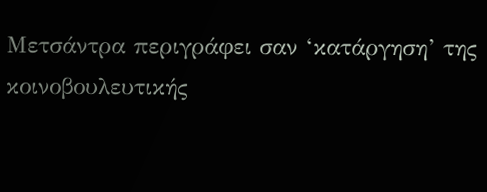Μετσάντρα περιγράφει σαν ‘κατάργηση’ της κοινοβουλευτικής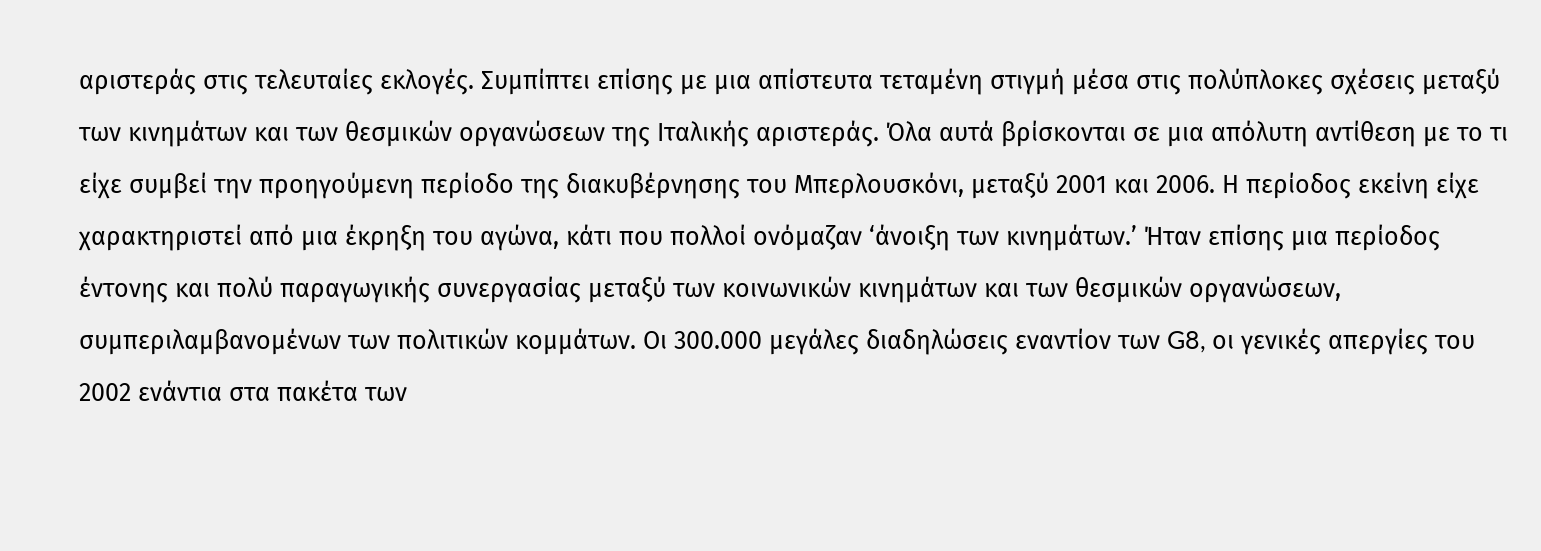αριστεράς στις τελευταίες εκλογές. Συμπίπτει επίσης με μια απίστευτα τεταμένη στιγμή μέσα στις πολύπλοκες σχέσεις μεταξύ των κινημάτων και των θεσμικών οργανώσεων της Ιταλικής αριστεράς. Όλα αυτά βρίσκονται σε μια απόλυτη αντίθεση με το τι είχε συμβεί την προηγούμενη περίοδο της διακυβέρνησης του Μπερλουσκόνι, μεταξύ 2001 και 2006. Η περίοδος εκείνη είχε χαρακτηριστεί από μια έκρηξη του αγώνα, κάτι που πολλοί ονόμαζαν ‘άνοιξη των κινημάτων.’ Ήταν επίσης μια περίοδος έντονης και πολύ παραγωγικής συνεργασίας μεταξύ των κοινωνικών κινημάτων και των θεσμικών οργανώσεων, συμπεριλαμβανομένων των πολιτικών κομμάτων. Οι 300.000 μεγάλες διαδηλώσεις εναντίον των G8, οι γενικές απεργίες του 2002 ενάντια στα πακέτα των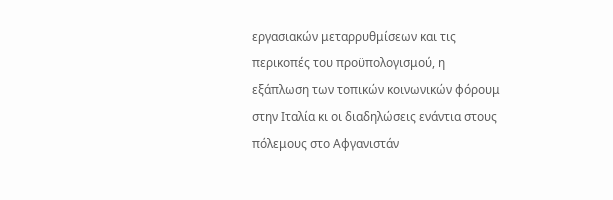εργασιακών μεταρρυθμίσεων και τις περικοπές του προϋπολογισμού, η εξάπλωση των τοπικών κοινωνικών φόρουμ στην Ιταλία κι οι διαδηλώσεις ενάντια στους πόλεμους στο Αφγανιστάν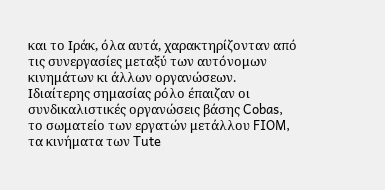και το Ιράκ, όλα αυτά, χαρακτηρίζονταν από τις συνεργασίες μεταξύ των αυτόνομων κινημάτων κι άλλων οργανώσεων. Ιδιαίτερης σημασίας ρόλο έπαιζαν οι συνδικαλιστικές οργανώσεις βάσης Cobas, το σωματείο των εργατών μετάλλου FIOM, τα κινήματα των Tute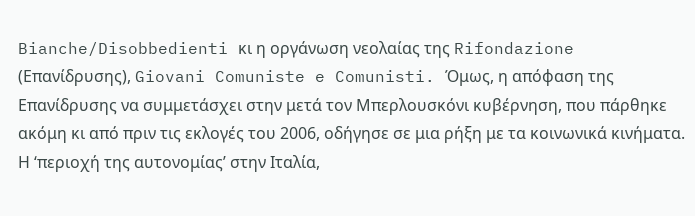Bianche/Disobbedienti κι η οργάνωση νεολαίας της Rifondazione (Επανίδρυσης), Giovani Comuniste e Comunisti. Όμως, η απόφαση της Επανίδρυσης να συμμετάσχει στην μετά τον Μπερλουσκόνι κυβέρνηση, που πάρθηκε ακόμη κι από πριν τις εκλογές του 2006, οδήγησε σε μια ρήξη με τα κοινωνικά κινήματα. Η ‘περιοχή της αυτονομίας’ στην Ιταλία,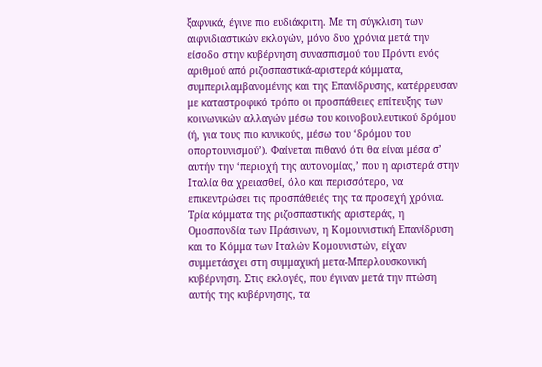ξαφνικά, έγινε πιο ευδιάκριτη. Με τη σύγκλιση των αιφνιδιαστικών εκλογών, μόνο δυο χρόνια μετά την είσοδο στην κυβέρνηση συνασπισμού του Πρόντι ενός αριθμού από ριζοσπαστικά-αριστερά κόμματα, συμπεριλαμβανομένης και της Επανίδρυσης, κατέρρευσαν με καταστροφικό τρόπο οι προσπάθειες επίτευξης των κοινωνικών αλλαγών μέσω του κοινοβουλευτικού δρόμου (ή, για τους πιο κυνικούς, μέσω του ‘δρόμου του οπορτουνισμού’). Φαίνεται πιθανό ότι θα είναι μέσα σ’ αυτήν την ‘περιοχή της αυτονομίας,’ που η αριστερά στην Ιταλία θα χρειασθεί, όλο και περισσότερο, να επικεντρώσει τις προσπάθειές της τα προσεχή χρόνια.
Τρία κόμματα της ριζοσπαστικής αριστεράς, η Ομοσπονδία των Πράσινων, η Κομουνιστική Επανίδρυση και το Κόμμα των Ιταλών Κομουνιστών, είχαν συμμετάσχει στη συμμαχική μετα-Μπερλουσκονική κυβέρνηση. Στις εκλογές, που έγιναν μετά την πτώση αυτής της κυβέρνησης, τα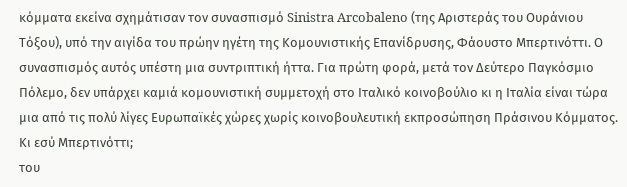κόμματα εκείνα σχημάτισαν τον συνασπισμό Sinistra Arcobaleno (της Αριστεράς του Ουράνιου Τόξου), υπό την αιγίδα του πρώην ηγέτη της Κομουνιστικής Επανίδρυσης, Φάουστο Μπερτινόττι. Ο συνασπισμός αυτός υπέστη μια συντριπτική ήττα. Για πρώτη φορά, μετά τον Δεύτερο Παγκόσμιο Πόλεμο, δεν υπάρχει καμιά κομουνιστική συμμετοχή στο Ιταλικό κοινοβούλιο κι η Ιταλία είναι τώρα μια από τις πολύ λίγες Ευρωπαϊκές χώρες χωρίς κοινοβουλευτική εκπροσώπηση Πράσινου Κόμματος.
Κι εσύ Μπερτινόττι;
του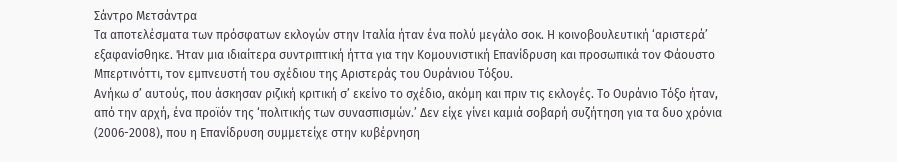Σάντρο Μετσάντρα
Τα αποτελέσματα των πρόσφατων εκλογών στην Ιταλία ήταν ένα πολύ μεγάλο σοκ. Η κοινοβουλευτική ‘αριστερά’ εξαφανίσθηκε. Ήταν μια ιδιαίτερα συντριπτική ήττα για την Κομουνιστική Επανίδρυση και προσωπικά τον Φάουστο Μπερτινόττι, τον εμπνευστή του σχέδιου της Αριστεράς του Ουράνιου Τόξου.
Ανήκω σ’ αυτούς, που άσκησαν ριζική κριτική σ’ εκείνο το σχέδιο, ακόμη και πριν τις εκλογές. Το Ουράνιο Τόξο ήταν, από την αρχή, ένα προϊόν της ‘πολιτικής των συνασπισμών.’ Δεν είχε γίνει καμιά σοβαρή συζήτηση για τα δυο χρόνια (2006-2008), που η Επανίδρυση συμμετείχε στην κυβέρνηση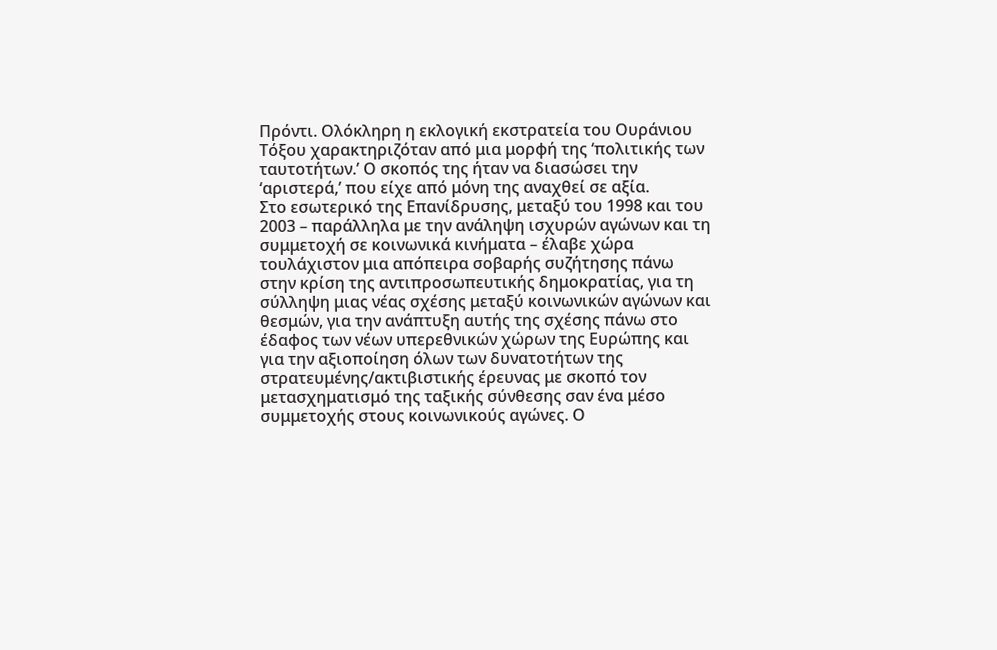Πρόντι. Ολόκληρη η εκλογική εκστρατεία του Ουράνιου Τόξου χαρακτηριζόταν από μια μορφή της ‘πολιτικής των ταυτοτήτων.’ Ο σκοπός της ήταν να διασώσει την ‘αριστερά,’ που είχε από μόνη της αναχθεί σε αξία.
Στο εσωτερικό της Επανίδρυσης, μεταξύ του 1998 και του 2003 – παράλληλα με την ανάληψη ισχυρών αγώνων και τη συμμετοχή σε κοινωνικά κινήματα – έλαβε χώρα τουλάχιστον μια απόπειρα σοβαρής συζήτησης πάνω στην κρίση της αντιπροσωπευτικής δημοκρατίας, για τη σύλληψη μιας νέας σχέσης μεταξύ κοινωνικών αγώνων και θεσμών, για την ανάπτυξη αυτής της σχέσης πάνω στο έδαφος των νέων υπερεθνικών χώρων της Ευρώπης και για την αξιοποίηση όλων των δυνατοτήτων της στρατευμένης/ακτιβιστικής έρευνας με σκοπό τον μετασχηματισμό της ταξικής σύνθεσης σαν ένα μέσο συμμετοχής στους κοινωνικούς αγώνες. Ο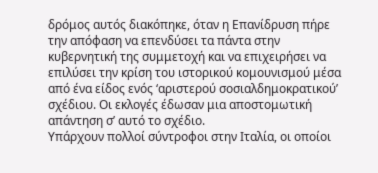δρόμος αυτός διακόπηκε, όταν η Επανίδρυση πήρε την απόφαση να επενδύσει τα πάντα στην κυβερνητική της συμμετοχή και να επιχειρήσει να επιλύσει την κρίση του ιστορικού κομουνισμού μέσα από ένα είδος ενός ‘αριστερού σοσιαλδημοκρατικού’ σχέδιου. Οι εκλογές έδωσαν μια αποστομωτική απάντηση σ’ αυτό το σχέδιο.
Υπάρχουν πολλοί σύντροφοι στην Ιταλία, οι οποίοι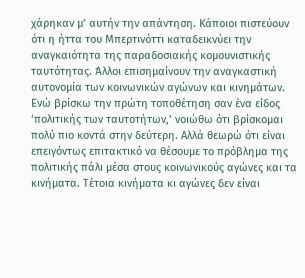χάρηκαν μ’ αυτήν την απάντηση. Κάποιοι πιστεύουν ότι η ήττα του Μπερτινόττι καταδεικνύει την αναγκαιότητα της παραδοσιακής κομουνιστικής ταυτότητας. Άλλοι επισημαίνουν την αναγκαστική αυτονομία των κοινωνικών αγώνων και κινημάτων. Ενώ βρίσκω την πρώτη τοποθέτηση σαν ένα είδος ‘πολιτικής των ταυτοτήτων,’ νοιώθω ότι βρίσκομαι πολύ πιο κοντά στην δεύτερη. Αλλά θεωρώ ότι είναι επειγόντως επιτακτικό να θέσουμε το πρόβλημα της πολιτικής πάλι μέσα στους κοινωνικούς αγώνες και τα κινήματα. Τέτοια κινήματα κι αγώνες δεν είναι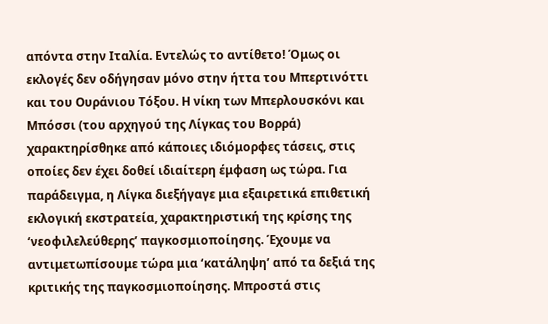απόντα στην Ιταλία. Εντελώς το αντίθετο! Όμως οι εκλογές δεν οδήγησαν μόνο στην ήττα του Μπερτινόττι και του Ουράνιου Τόξου. Η νίκη των Μπερλουσκόνι και Μπόσσι (του αρχηγού της Λίγκας του Βορρά) χαρακτηρίσθηκε από κάποιες ιδιόμορφες τάσεις, στις οποίες δεν έχει δοθεί ιδιαίτερη έμφαση ως τώρα. Για παράδειγμα, η Λίγκα διεξήγαγε μια εξαιρετικά επιθετική εκλογική εκστρατεία, χαρακτηριστική της κρίσης της ‘νεοφιλελεύθερης’ παγκοσμιοποίησης. Έχουμε να αντιμετωπίσουμε τώρα μια ‘κατάληψη’ από τα δεξιά της κριτικής της παγκοσμιοποίησης. Μπροστά στις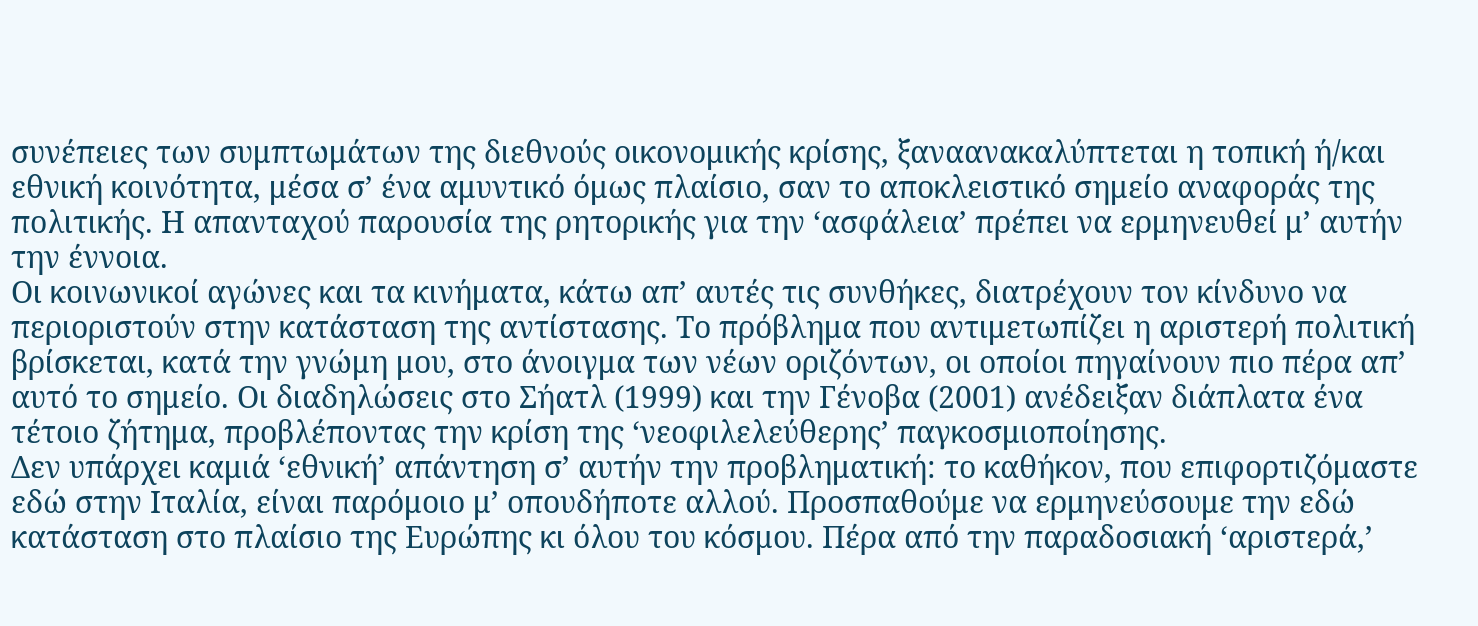συνέπειες των συμπτωμάτων της διεθνούς οικονομικής κρίσης, ξαναανακαλύπτεται η τοπική ή/και εθνική κοινότητα, μέσα σ’ ένα αμυντικό όμως πλαίσιο, σαν το αποκλειστικό σημείο αναφοράς της πολιτικής. Η απανταχού παρουσία της ρητορικής για την ‘ασφάλεια’ πρέπει να ερμηνευθεί μ’ αυτήν την έννοια.
Οι κοινωνικοί αγώνες και τα κινήματα, κάτω απ’ αυτές τις συνθήκες, διατρέχουν τον κίνδυνο να περιοριστούν στην κατάσταση της αντίστασης. Το πρόβλημα που αντιμετωπίζει η αριστερή πολιτική βρίσκεται, κατά την γνώμη μου, στο άνοιγμα των νέων οριζόντων, οι οποίοι πηγαίνουν πιο πέρα απ’ αυτό το σημείο. Οι διαδηλώσεις στο Σήατλ (1999) και την Γένοβα (2001) ανέδειξαν διάπλατα ένα τέτοιο ζήτημα, προβλέποντας την κρίση της ‘νεοφιλελεύθερης’ παγκοσμιοποίησης.
Δεν υπάρχει καμιά ‘εθνική’ απάντηση σ’ αυτήν την προβληματική: το καθήκον, που επιφορτιζόμαστε εδώ στην Ιταλία, είναι παρόμοιο μ’ οπουδήποτε αλλού. Προσπαθούμε να ερμηνεύσουμε την εδώ κατάσταση στο πλαίσιο της Ευρώπης κι όλου του κόσμου. Πέρα από την παραδοσιακή ‘αριστερά,’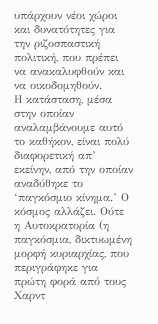υπάρχουν νέοι χώροι και δυνατότητες για την ριζοσπαστική πολιτική, που πρέπει να ανακαλυφθούν και να οικοδομηθούν.
Η κατάσταση, μέσα στην οποίαν αναλαμβάνουμε αυτό το καθήκον, είναι πολύ διαφορετική απ’ εκείνην, από την οποίαν αναδύθηκε το ‘παγκόσμιο κίνημα.’ Ο κόσμος αλλάζει. Ούτε η Αυτοκρατορία (η παγκόσμια, δικτυωμένη μορφή κυριαρχίας, που περιγράφηκε για πρώτη φορά από τους Χαρντ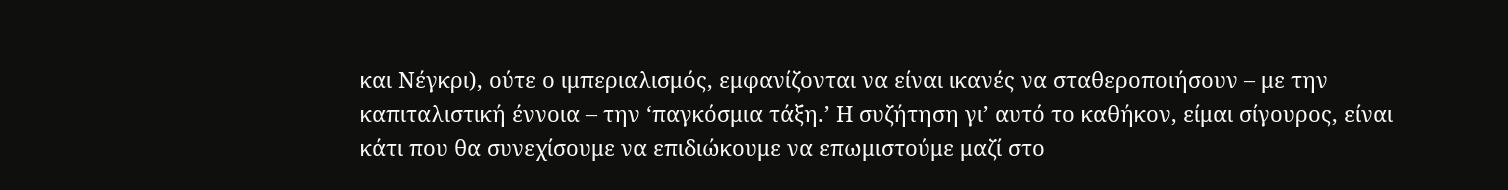και Νέγκρι), ούτε ο ιμπεριαλισμός, εμφανίζονται να είναι ικανές να σταθεροποιήσουν – με την καπιταλιστική έννοια – την ‘παγκόσμια τάξη.’ Η συζήτηση γι’ αυτό το καθήκον, είμαι σίγουρος, είναι κάτι που θα συνεχίσουμε να επιδιώκουμε να επωμιστούμε μαζί στο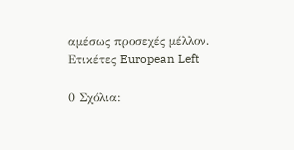αμέσως προσεχές μέλλον.
Ετικέτες European Left

0 Σχόλια: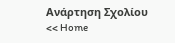Ανάρτηση Σχολίου
<< Home